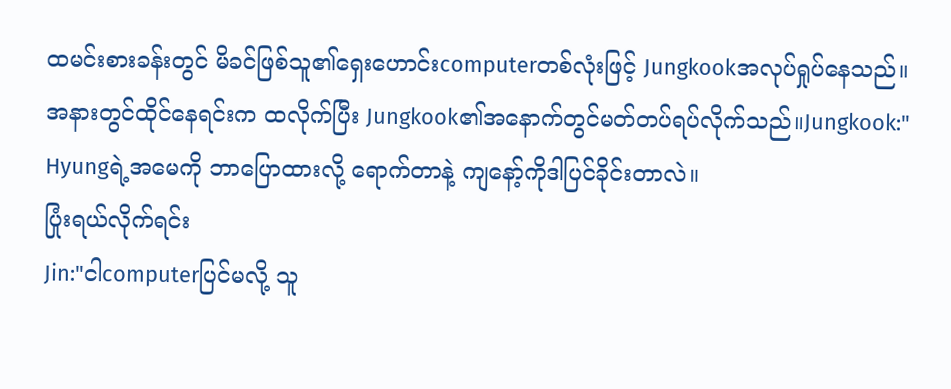ထမင်းစားခန်းတွင် မိခင်ဖြစ်သူ၏ရှေးဟောင်းcomputerတစ်လုံးဖြင့် Jungkookအလုပ်ရှုပ်နေသည်။
အနားတွင်ထိုင်နေရင်းက ထလိုက်ပြီး Jungkook၏အနောက်တွင်မတ်တပ်ရပ်လိုက်သည်။Jungkook:" Hyungရဲ့အမေကို ဘာပြောထားလို့ ရောက်တာနဲ့ ကျနော့်ကိုဒါပြင်ခိုင်းတာလဲ။
ပြုံးရယ်လိုက်ရင်း
Jin:"ငါcomputerပြင်မလို့ သူ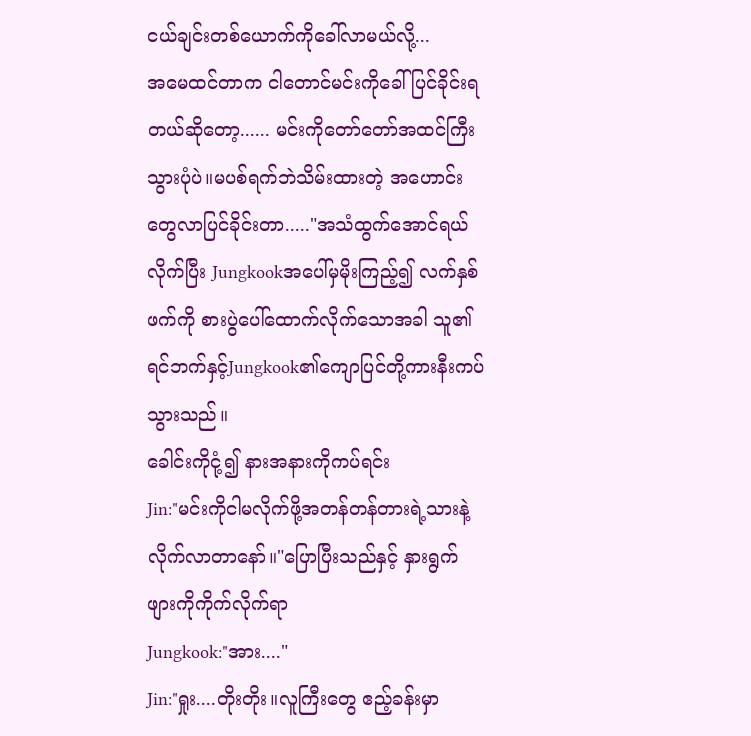ငယ်ချင်းတစ်ယောက်ကိုခေါ်လာမယ်လို့...
အမေထင်တာက ငါတောင်မင်းကိုခေါ်ပြင်ခိုင်းရတယ်ဆိုတော့...... မင်းကိုတော်တော်အထင်ကြီးသွားပုံပဲ။မပစ်ရက်ဘဲသိမ်းထားတဲ့ အဟောင်းတွေလာပြင်ခိုင်းတာ....."အသံထွက်အောင်ရယ်လိုက်ပြီး Jungkookအပေါ်မှမိုးကြည့်၍ လက်နှစ်ဖက်ကို စားပွဲပေါ်ထောက်လိုက်သောအခါ သူ၏ရင်ဘက်နှင့်Jungkook၏ကျောပြင်တို့ကားနီးကပ်သွားသည်။
ခေါင်းကိုငုံ့၍ နားအနားကိုကပ်ရင်း
Jin:"မင်းကိုငါမလိုက်ဖို့အတန်တန်တားရဲ့သားနဲ့ လိုက်လာတာနော်။"ပြောပြီးသည်နှင့် နှားရွက်ဖျားကိုကိုက်လိုက်ရာ
Jungkook:"အား...."
Jin:"ရှုး....တိုးတိုး။လူကြီးတွေ ဧည့်ခန်းမှာ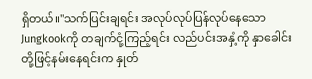ရှိတယ်။"သက်ပြင်းချရင်း အလုပ်လုပ်ပြန်လုပ်နေသောJungkookကို တချက်ငုံ့ကြည့်ရင်း လည်ပင်းအနှံ့ကို နှာခေါင်းတို့ဖြင့်နမ်းနေရင်းက နှုတ်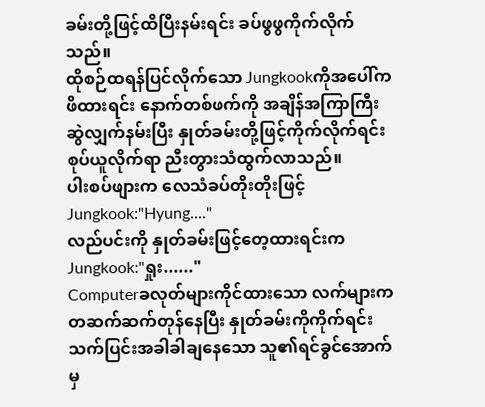ခမ်းတို့ဖြင့်ထိပြီးနမ်းရင်း ခပ်ဖွဖွကိုက်လိုက်သည်။
ထိုစဉ်ထရန်ပြင်လိုက်သော Jungkookကိုအပေါ်ကဖိထားရင်း နောက်တစ်ဖက်ကို အချိန်အကြာကြီးဆွဲလျှက်နမ်းပြီး နှုတ်ခမ်းတို့ဖြင့်ကိုက်လိုက်ရင်း စုပ်ယူလိုက်ရာ ညီးတွားသံထွက်လာသည်။
ပါးစပ်ဖျားက လေသံခပ်တိုးတိုးဖြင့်
Jungkook:"Hyung...."
လည်ပင်းကို နှုတ်ခမ်းဖြင့်တေ့ထားရင်းကJungkook:"ရှုး......"
Computerခလုတ်များကိုင်ထားသော လက်များကတဆက်ဆက်တုန်နေပြီး နှုတ်ခမ်းကိုကိုက်ရင်း သက်ပြင်းအခါခါချနေသော သူ၏ရင်ခွင်အောက်မှ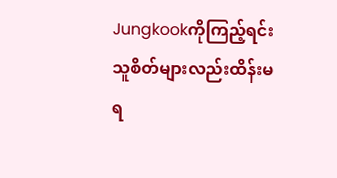Jungkookကိုကြည့်ရင်း သူစိတ်များလည်းထိန်းမရ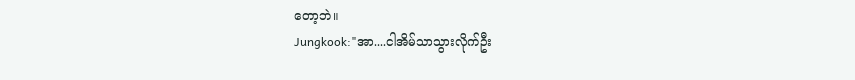တော့ဘဲ။
Jungkook:"အာ....ငါအိမ်သာသွားလိုက်ဦး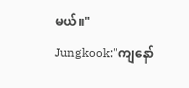မယ်။"
Jungkook:"ကျနော်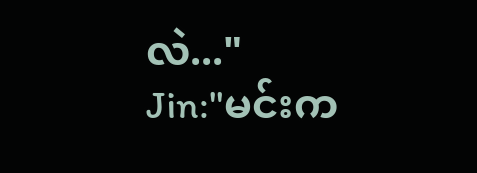လဲ..."
Jin:"မင်းက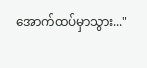အောက်ထပ်မှာသွား..."